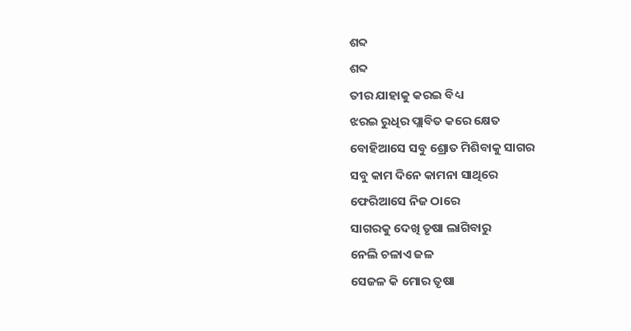ଶବ୍ଦ
ଶବ୍ଦ
ତୀର ଯାହାକୁ କରଇ ବିଧ୍ୟ
ଝରଇ ରୁଧିର ପ୍ଲାବିତ କରେ କ୍ଷେତ
ବୋହିଆସେ ସବୁ ଶ୍ରୋତ ମିଶିବାକୁ ସାଗର
ସବୁ କାମ ଦିନେ କାମନା ସାଥିରେ
ଫେରିଆସେ ନିଜ ଠାରେ
ସାଗରକୁ ଦେଖି ତୃଷା ଲାଗିବାରୁ
ନେଲି ଚଳାଏ ଜଳ
ସେଜଳ କି ମୋର ତୃଷା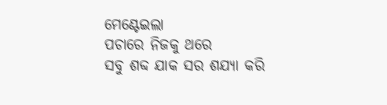ମେଣ୍ଟେଇଲା
ପଚାରେ ନିଜକୁ ଥରେ
ସବୁ ଶବ୍ଦ ଯାକ ସର ଶଯ୍ୟା କରି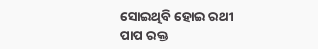ସୋଇଥିବି ହୋଇ ରଥୀ
ପାପ ରକ୍ତ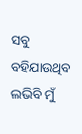ସବୁ ବହିଯାଉଥିବ
ଲଭିବି ମୁଁ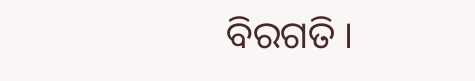ବିରଗତି ।